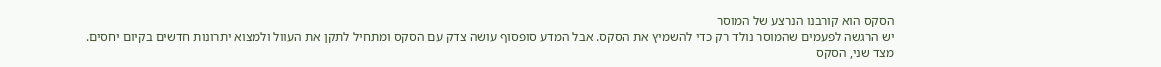הסקס הוא קורבנו הנרצע של המוסר
יש הרגשה לפעמים שהמוסר נולד רק כדי להשמיץ את הסקס. אבל המדע סופסוף עושה צדק עם הסקס ומתחיל לתקן את העוול ולמצוא יתרונות חדשים בקיום יחסים. מצד שני, הסקס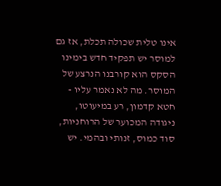אינו טלית שכולה תכלת, אז גם למוסר יש תפקיד חדש בימינו
הסקס הוא קורבנו הנרצע של המוסר. מה לא נאמר עליו - חטא קדמון, רע במיעוטו, ניגודה המכוער של הרוחניות, סוד כמוס, זנותי ובהמי. יש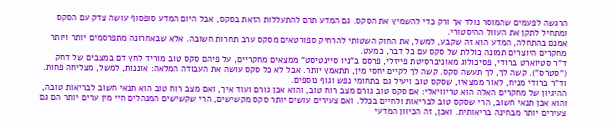הרגשה לפעמים שהמוסר נולד אך ורק כדי להשמיץ את הסקס. גם המדע תרם להתעללות הזאת בסקס, אבל היום המדע סופסוף עושה צדק עם הסקס ומתחיל לתקן את העוול ההיסטורי.
אמנם בהתחלה, המדע הוא זה שקבע, למשל, את החוק השטותי להרחיק ספורטאים מסקס ערב תחרות חשובה. אלא שבאחרונה מתפרסמים יותר ויותר מחקרים היוצרים תמונה כוללת של סקס עם כל דבר, כמעט.
ד"ר סטיוארט ברודי, פסיכולוג מאוניברסיטת פייזלי, פרסם ב"ניו סיינטיסט" ממצאים מחקריים, על פיהם סקס טוב מוריד לחץ דם במצבים של דחק ("סטרס"). קשה לך, לך תעשה סקס. קשה לך לקיים יחסי מין, תתאמץ יותר. אבל לא כל סקס עושה את העבודה המלאה: אוננות, למשל, מצליחה פחות. וד"ר ברודי מניח, לאור ממצאיו, שסקס טוב ויעיל גם בתחומי נפש וגוף נוספים.
ההיגיון של מחקרים האלה הוא טריוויאלי: אם סקס טוב גורם מצב רוח טוב, והוא אכן גורם ועוד איך, ואם מצב רוח טוב הוא תנאי חשוב לבריאות טובה, והוא אכן תנאי חשוב, הרי שסקס טוב לבריאות ולחיים בכלל. ואם צעירים עושים יותר סקס מקשישים, הרי שקשישים המנהלים חיי מין ערים יותר הם גם צעירים יותר מבחינה בריאותית. ואכן, זה הכיוון המדעי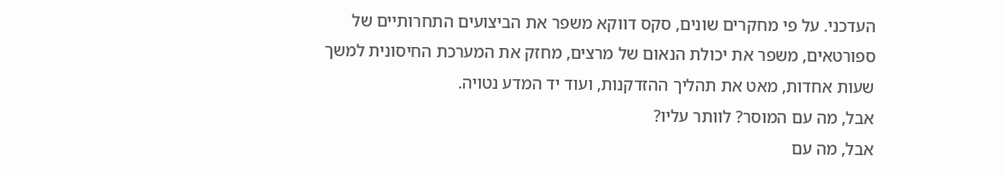העדכני. על פי מחקרים שונים, סקס דווקא משפר את הביצועים התחרותיים של ספורטאים, משפר את יכולת הנאום של מרצים, מחזק את המערכת החיסונית למשך שעות אחדות, מאט את תהליך ההזדקנות, ועוד יד המדע נטויה.
אבל, מה עם המוסר? לוותר עליו?
אבל, מה עם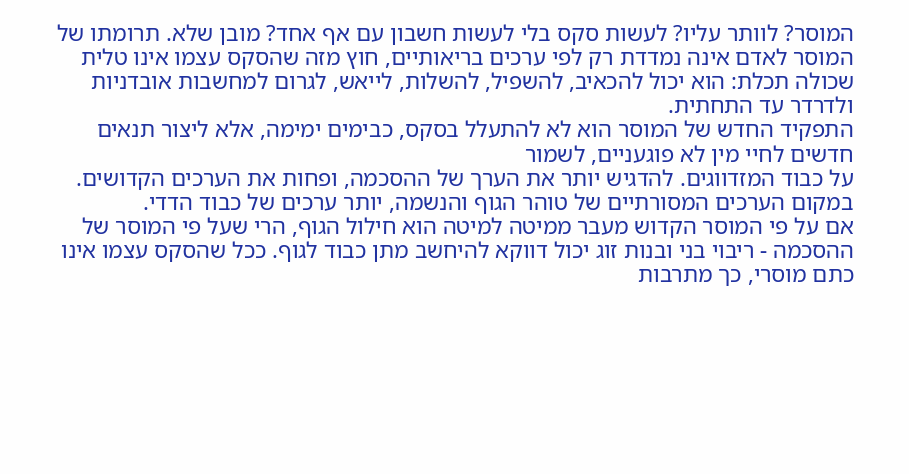המוסר? לוותר עליו? לעשות סקס בלי לעשות חשבון עם אף אחד? מובן שלא. תרומתו של המוסר לאדם אינה נמדדת רק לפי ערכים בריאותיים, חוץ מזה שהסקס עצמו אינו טלית שכולה תכלת: הוא יכול להכאיב, להשפיל, להשלות, לייאש, לגרום למחשבות אובדניות ולדרדר עד התחתית.
התפקיד החדש של המוסר הוא לא להתעלל בסקס, כבימים ימימה, אלא ליצור תנאים חדשים לחיי מין לא פוגעניים, לשמור
על כבוד המזדווגים. להדגיש יותר את הערך של ההסכמה, ופחות את הערכים הקדושים. במקום הערכים המסורתיים של טוהר הגוף והנשמה, יותר ערכים של כבוד הדדי.
אם על פי המוסר הקדוש מעבר ממיטה למיטה הוא חילול הגוף, הרי שעל פי המוסר של ההסכמה - ריבוי בני ובנות זוג יכול דווקא להיחשב מתן כבוד לגוף. ככל שהסקס עצמו אינו כתם מוסרי, כך מתרבות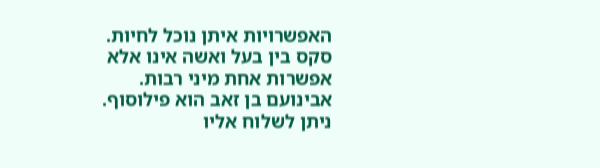האפשרויות איתן נוכל לחיות. סקס בין בעל ואשה אינו אלא אפשרות אחת מיני רבות.
אבינועם בן זאב הוא פילוסוף. ניתן לשלוח אליו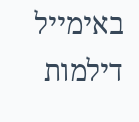באימייל דילמות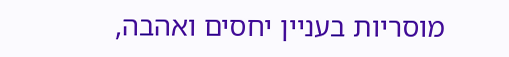מוסריות בעניין יחסים ואהבה,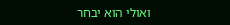ואולי הוא יבחר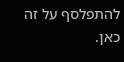להתפלסף על זה כאן.